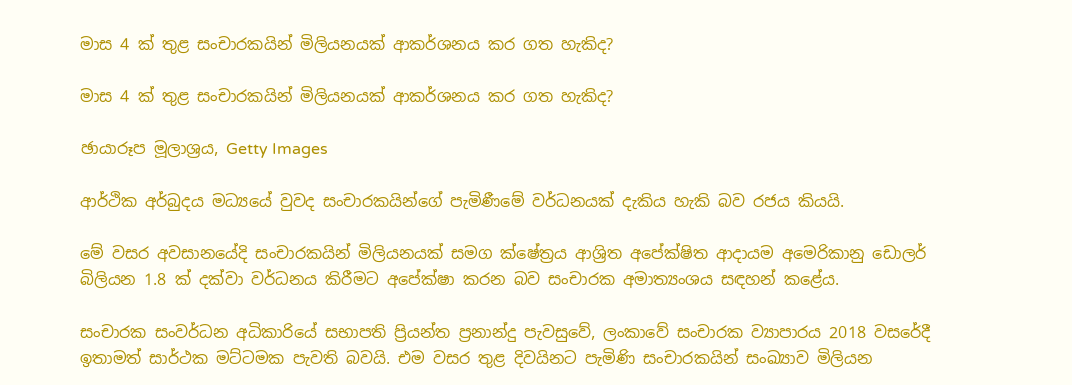මාස 4 ක් තුළ සංචාරකයින් මිලියනයක් ආකර්ශනය කර ගත හැකිද?

මාස 4 ක් තුළ සංචාරකයින් මිලියනයක් ආකර්ශනය කර ගත හැකිද?

ඡායාරූප මූලාශ්‍රය, Getty Images

ආර්ථික අර්බුදය මධ්‍යයේ වුවද සංචාරකයින්ගේ පැමිණීමේ වර්ධනයක් දැකිය හැකි බව රජය කියයි.

මේ වසර අවසානයේදි සංචාරකයින් මිලියනයක් සමග ක්ෂේත්‍රය ආශ්‍රිත අපේක්ෂිත ආදායම අමෙරිකානු ඩොලර් බිලියන 1.8 ක් දක්වා වර්ධනය කිරීමට අපේක්ෂා කරන බව සංචාරක අමාත්‍යංශය සඳහන් කළේය.

සංචාරක සංවර්ධන අධිකාරියේ සභාපති ප්‍රියන්ත ප්‍රනාන්දු පැවසුවේ, ලංකාවේ සංචාරක ව්‍යාපාරය 2018 වසරේදී ඉතාමත් සාර්ථක මට්ටමක පැවති බවයි. එම වසර තුළ දිවයිනට පැමිණි සංචාරකයින් සංඛ්‍යාව මිලියන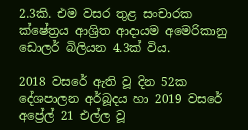2.3කි. එම වසර තුළ සංචාරක ක්ෂේත්‍රය ආශ්‍රිත ආදායම අමෙරිකානු ඩොලර් බිලියන 4.3ක් විය.

2018 වසරේ ඇති වූ දින 52ක දේශපාලන අර්බූදය හා 2019 වසරේ අප්‍රේල් 21 එල්ල වූ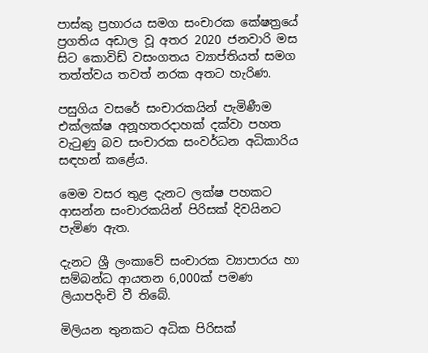පාස්කු ප්‍රහාරය සමග සංචාරක කේෂත්‍රයේ ප්‍රගතිය අඩාල වූ අතර 2020 ජනවාරි මස සිට කොවිඩ් වසංගතය ව්‍යාප්තියත් සමග තත්ත්වය තවත් නරක අතට හැරිණ.

පසුගිය වසරේ සංචාරකයින් පැමිණීම එක්ලක්ෂ අනූහතරදාහක් දක්වා පහත වැටුණු බව සංචාරක සංවර්ධන අධිකාරිය සඳහන් කළේය.

මෙම වසර තුළ දැනට ලක්ෂ පහකට ආසන්න සංචාරකයින් පිරිසක් දිවයිනට පැමිණ ඇත.

දැනට ශ්‍රී ලංකාවේ සංචාරක ව්‍යාපාරය හා සම්බන්ධ ආයතන 6,000ක් පමණ ලියාපදිංචි වී තිබේ.

මිලියන තුනකට අධික පිරිසක්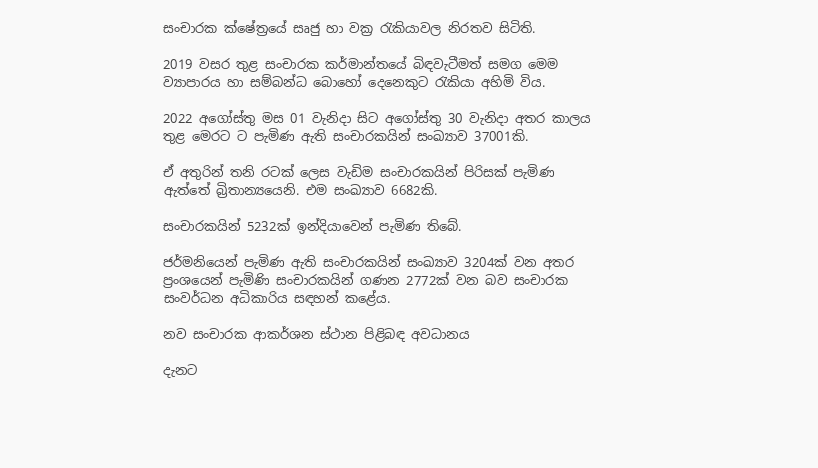සංචාරක ක්ෂේත්‍රයේ සෘජු හා වක්‍ර රැකියාවල නිරතව සිටිති.

2019 වසර තුළ සංචාරක කර්මාන්තයේ බිඳවැටීමත් සමග මෙම ව්‍යාපාරය හා සම්බන්ධ බොහෝ දෙනෙකුට රැකියා අහිමි විය.

2022 අගෝස්තු මස 01 වැනිදා සිට අගෝස්තු 30 වැනිදා අතර කාලය තුළ මෙරට ට පැමිණ ඇති සංචාරකයින් සංඛ්‍යාව 37001කි.

ඒ අතුරින් තනි රටක් ලෙස වැඩිම සංචාරකයින් පිරිසක් පැමිණ ඇත්තේ බ්‍රිතාන්‍යයෙනි. එම සංඛ්‍යාව 6682කි.

සංචාරකයින් 5232ක් ඉන්දියාවෙන් පැමිණ තිබේ.

ජර්මනියෙන් පැමිණ ඇති සංචාරකයින් සංඛ්‍යාව 3204ක් වන අතර ප්‍රංශයෙන් පැමිණි සංචාරකයින් ගණන 2772ක් වන බව සංචාරක සංවර්ධන අධිකාරිය සඳහන් කළේය.

නව සංචාරක ආකර්ශන ස්ථාන පිළිබඳ අවධානය

දැනට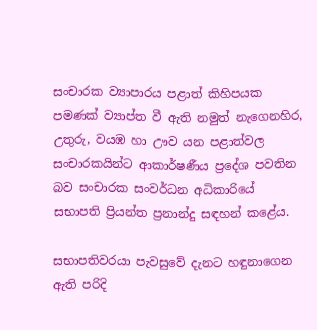සංචාරක ව්‍යාපාරය පළාත් කිහිපයක පමණක් ව්‍යාප්ත වී ඇති නමුත් නැගෙනහිර, උතුරු, වයඹ හා ඌව යන පළාත්වල සංචාරකයින්ට ආකාර්ෂණීය ප්‍රදේශ පවතින බව සංචාරක සංවර්ධන අධිකාරියේ සභාපති ප්‍රියන්ත ප්‍රනාන්දු සඳහන් කළේය.

සභාපතිවරයා පැවසුවේ දැනට හඳුනාගෙන ඇති පරිදි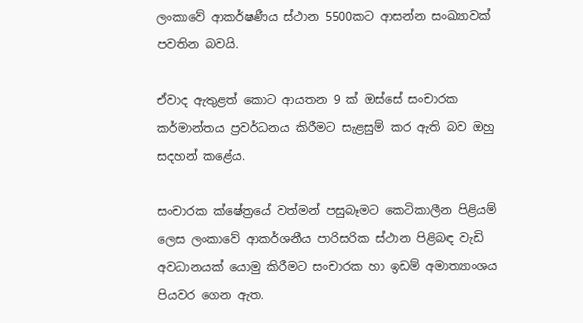ලංකාවේ ආකර්ෂණීය ස්ථාන 5500කට ආසන්න සංඛ්‍යාවක් පවතින බවයි.

ඒවාද ඇතුළත් කොට ආයතන 9 ක් ඔස්සේ සංචාරක කර්මාන්තය ප්‍රවර්ධනය කිරීමට සැළසුම් කර ඇති බව ඔහු සදහන් කළේය.

සංචාරක ක්ෂේත්‍රයේ වත්මන් පසුබෑමට කෙටිකාලීන පිළියම් ලෙස ලංකාවේ ආකර්ශනීය පාරිසරික ස්ථාන පිළිබඳ වැඩි අවධානයක් යොමු කිරීමට සංචාරක හා ඉඩම් අමාත්‍යාංශය පියවර ගෙන ඇත.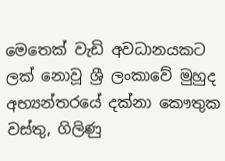මෙතෙක් වැඩි අවධානයකට ලක් නොවූ ශ්‍රී ලංකාවේ මුහුද අභ්‍යන්තරයේ දක්නා කෞතුක වස්තු, ගිලිණු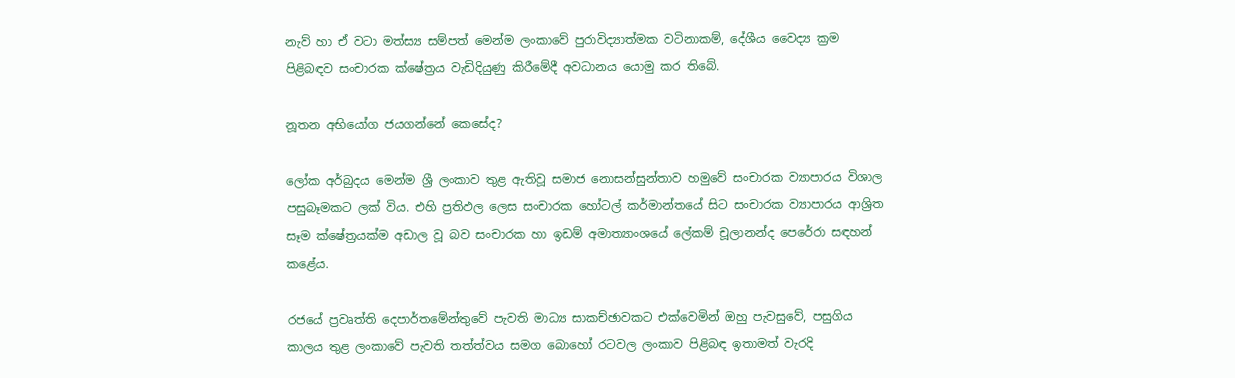නැව් හා ඒ වටා මත්ස්‍ය සම්පත් මෙන්ම ලංකාවේ පුරාවිද්‍යාත්මක වටිනාකම්, දේශීය වෛද්‍ය ක්‍රම පිළිබඳව සංචාරක ක්ෂේත්‍රය වැඩිදියුණු කිරීමේදී අවධානය යොමු කර තිබේ.

නූතන අභියෝග ජයගන්නේ කෙසේද?

ලෝක අර්බුදය මෙන්ම ශ්‍රී ලංකාව තුළ ඇතිවූ සමාජ නොසන්සුන්තාව හමුවේ සංචාරක ව්‍යාපාරය විශාල පසුබෑමකට ලක් විය. එහි ප්‍රතිඵල ලෙස සංචාරක හෝටල් කර්මාන්තයේ සිට සංචාරක ව්‍යාපාරය ආශ්‍රිත සෑම ක්ෂේත්‍රයක්ම අඩාල වූ බව සංචාරක හා ඉඩම් අමාත්‍යාංශයේ ලේකම් චූලානන්ද පෙරේරා සඳහන් කළේය.

රජයේ ප්‍රවෘත්ති දෙපාර්තමේන්තුවේ පැවති මාධ්‍ය සාකච්ඡාවකට එක්වෙමින් ඔහු පැවසුවේ, පසුගිය කාලය තුළ ලංකාවේ පැවති තත්ත්වය සමග බොහෝ රටවල ලංකාව පිළිබඳ ඉතාමත් වැරදි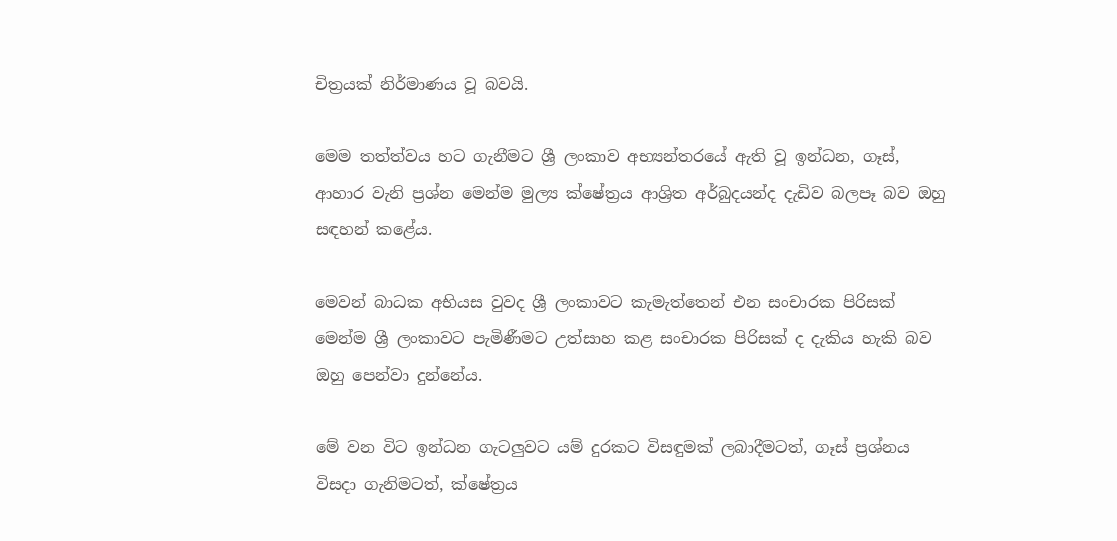චිත්‍රයක් නිර්මාණය වූ බවයි.

මෙම තත්ත්වය හට ගැනීමට ශ්‍රී ලංකාව අභ්‍යන්තරයේ ඇති වූ ඉන්ධන, ගෑස්, ආහාර වැනි ප්‍රශ්න මෙන්ම මුල්‍ය ක්ෂේත්‍රය ආශ්‍රිත අර්බුදයන්ද දැඩිව බලපෑ බව ඔහු සඳහන් කළේය.

මෙවන් බාධක අභියස වුවද ශ්‍රී ලංකාවට කැමැත්තෙන් එන සංචාරක පිරිසක් මෙන්ම ශ්‍රී ලංකාවට පැමිණීමට උත්සාහ කළ සංචාරක පිරිසක් ද දැකිය හැකි බව ඔහු පෙන්වා දුන්නේය.

මේ වන විට ඉන්ධන ගැටලුවට යම් දුරකට විසඳුමක් ලබාදීමටත්, ගෑස් ප්‍රශ්නය විසදා ගැනිමටත්, ක්ෂේත්‍රය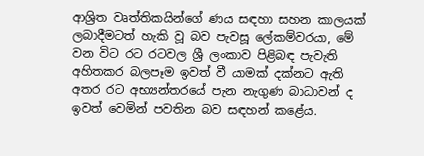ආශ්‍රිත වෘත්තිකයින්ගේ ණය සඳහා සහන කාලයක් ලබාදීමටත් හැකි වූ බව පැවසූ ලේකම්වරයා, මේ වන විට රට රටවල ශ්‍රී ලංකාව පිළිබඳ පැවැති අහිතකර බලපෑම ඉවත් වී යාමක් දක්නට ඇති අතර රට අභ්‍යන්තරයේ පැන නැගුණ බාධාවන් ද ඉවත් වෙමින් පවතින බව සඳහන් කළේය.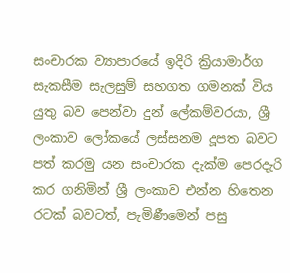සංචාරක ව්‍යාපාරයේ ඉදිරි ක්‍රියාමාර්ග සැකසීම සැලසුම් සහගත ගමනක් විය යුතු බව පෙන්වා දුන් ලේකම්වරයා, ශ්‍රී ලංකාව ලෝකයේ ලස්සනම දූපත බවට පත් කරමු යන සංචාරක දැක්ම පෙරදැරි කර ගනිමින් ශ්‍රී ලංකාව එන්න හිතෙන රටක් බවටත්, පැමිණීමෙන් පසු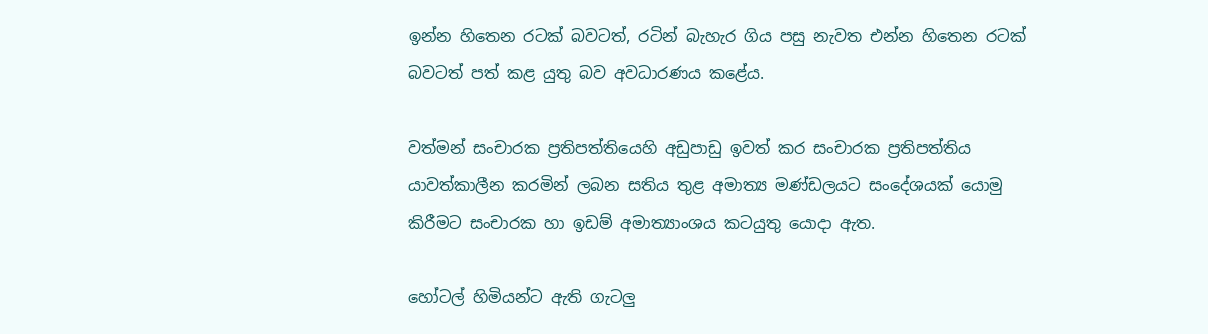ඉන්න හිතෙන රටක් බවටත්, රටින් බැහැර ගිය පසු නැවත එන්න හිතෙන රටක් බවටත් පත් කළ යුතු බව අවධාරණය කළේය.

වත්මන් සංචාරක ප්‍රතිපත්තියෙහි අඩුපාඩු ඉවත් කර සංචාරක ප්‍රතිපත්තිය යාවත්කාලීන කරමින් ලබන සතිය තුළ අමාත්‍ය මණ්ඩලයට සංදේශයක් යොමු කිරීමට සංචාරක හා ඉඩම් අමාත්‍යාංශය කටයුතු යොදා ඇත.

හෝටල් හිමියන්ට ඇති ගැටලු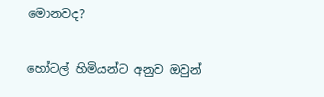මොනවද?

හෝටල් හිමියන්ට අනුව ඔවුන්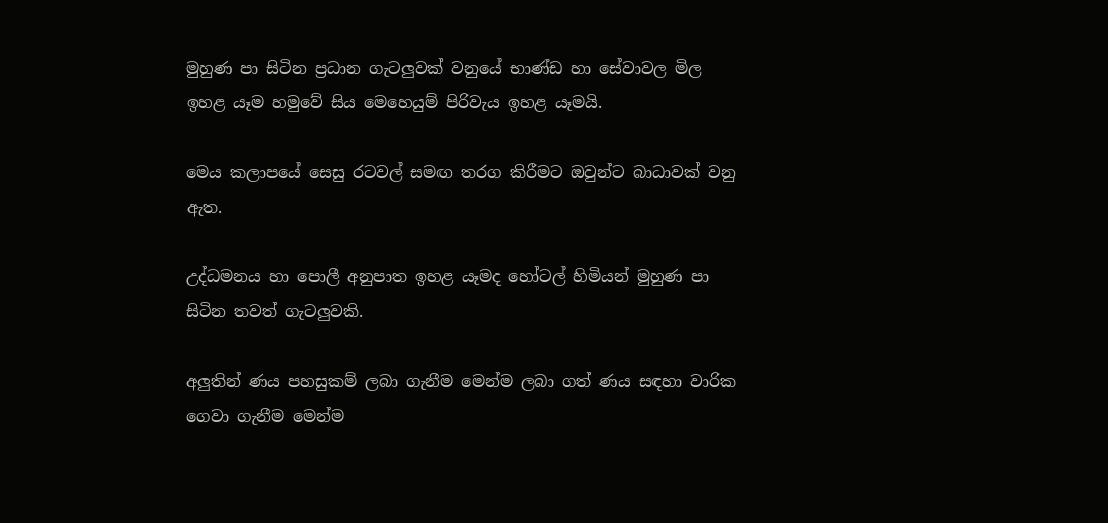මුහුණ පා සිටින ප්‍රධාන ගැටලුවක් වනුයේ භාණ්ඩ හා සේවාවල මිල ඉහළ යෑම හමුවේ සිය මෙහෙයුම් පිරිවැය ඉහළ යෑමයි.

මෙය කලාපයේ සෙසු රටවල් සමඟ තරග කිරීමට ඔවුන්ට බාධාවක් වනු ඇත.

උද්ධමනය හා පොලී අනුපාත ඉහළ යෑමද හෝටල් හිමියන් මුහුණ පා සිටින තවත් ගැටලුවකි.

අලුතින් ණය පහසුකම් ලබා ගැනීම මෙන්ම ලබා ගත් ණය සඳහා වාරික ගෙවා ගැනීම මෙන්ම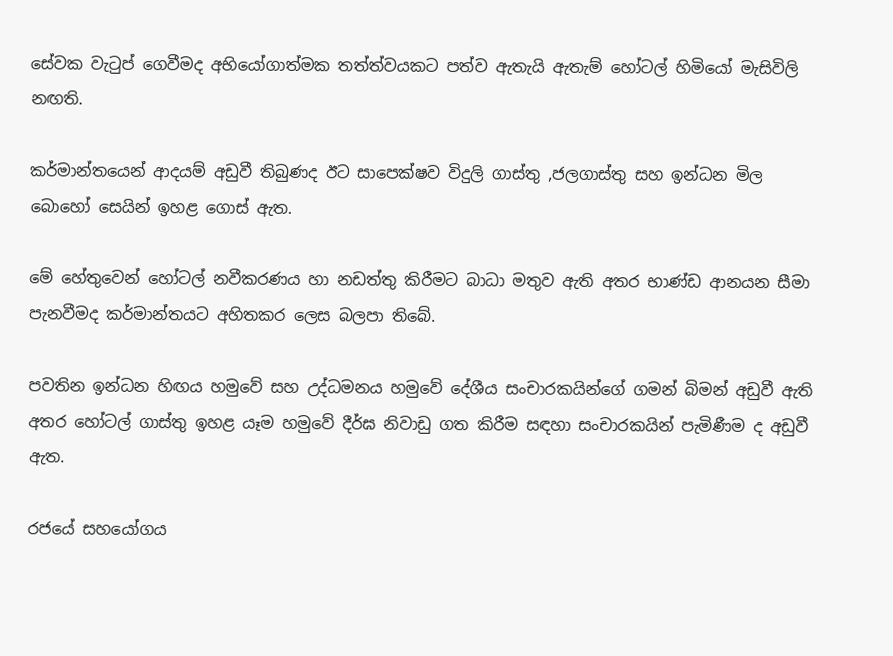සේවක වැටුප් ගෙවීමද අභියෝගාත්මක තත්ත්වයකට පත්ව ඇතැයි ඇතැම් හෝටල් හිමියෝ මැසිවිලි නඟති.

කර්මාන්තයෙන් ආදයම් අඩුවී තිබුණද ඊට සාපෙක්ෂව විදුලි ගාස්තු ,ජලගාස්තු සහ ඉන්ධන මිල බොහෝ සෙයින් ඉහළ ගොස් ඇත.

මේ හේතුවෙන් හෝටල් නවීකරණය හා නඩත්තු කිරීමට බාධා මතුව ඇති අතර භාණ්ඩ ආනයන සීමා පැනවීමද කර්මාන්තයට අහිතකර ලෙස බලපා තිබේ.

පවතින ඉන්ධන හිඟය හමුවේ සහ උද්ධමනය හමුවේ දේශීය සංචාරකයින්ගේ ගමන් බිමන් අඩුවී ඇති අතර හෝටල් ගාස්තු ඉහළ යෑම හමුවේ දීර්ඝ නිවාඩු ගත කිරීම සඳහා සංචාරකයින් පැමිණීම ද අඩුවී ඇත.

රජයේ සහයෝගය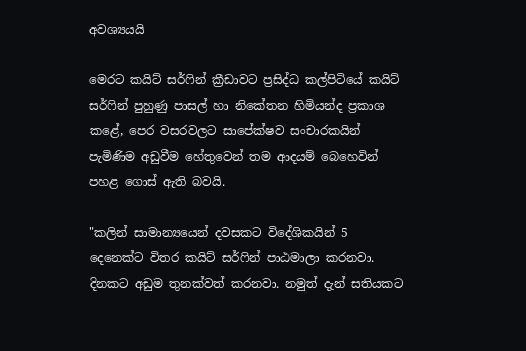අවශ්‍යයයි

මෙරට කයිට් සර්ෆින් ක්‍රීඩාවට ප්‍රසිද්ධ කල්පිටියේ කයිට් සර්ෆින් පුහුණු පාසල් හා නිකේතන හිමියන්ද ප්‍රකාශ කළේ, පෙර වසරවලට සාපේක්ෂව සංචාරකයින් පැමිණිම අඩුවීම හේතුවෙන් තම ආදයම් බෙහෙවින් පහළ ගොස් ඇති බවයි.

"කලින් සාමාන්‍යයෙන් දවසකට විදේශිකයින් 5 දෙනෙක්ට විතර කයිට් සර්ෆින් පාඨමාලා කරනවා. දිනකට අඩුම තුනක්වත් කරනවා. නමුත් දැන් සතියකට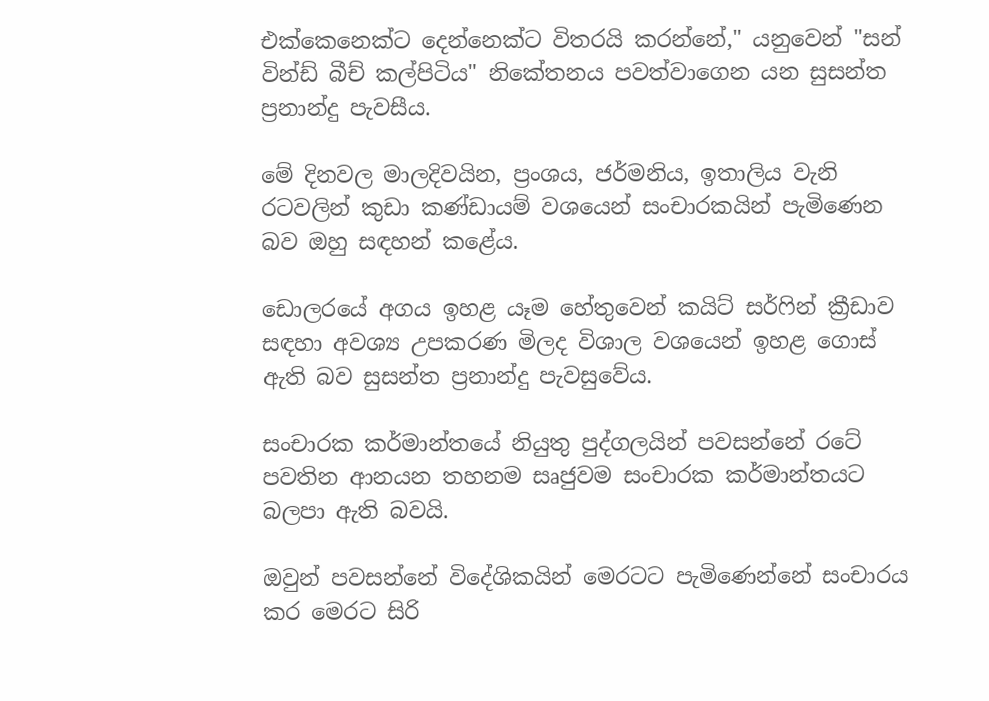එක්කෙනෙක්ට දෙන්නෙක්ට විතරයි කරන්නේ," යනුවෙන් "සන් වින්ඩ් බීච් කල්පිටිය" නිකේතනය පවත්වාගෙන යන සුසන්ත ප්‍රනාන්දු පැවසීය.

මේ දිනවල මාලදිවයින, ප්‍රංශය, ජර්මනිය, ඉතාලිය වැනි රටවලින් කුඩා කණ්ඩායම් වශයෙන් සංචාරකයින් පැමිණෙන බව ඔහු සඳහන් කළේය.

ඩොලරයේ අගය ඉහළ යෑම හේතුවෙන් කයිට් සර්ෆින් ක්‍රීඩාව සඳහා අවශ්‍ය උපකරණ මිලද විශාල වශයෙන් ඉහළ ගොස් ඇති බව සුසන්ත ප්‍රනාන්දු පැවසුවේය.

සංචාරක කර්මාන්තයේ නියුතු පුද්ගලයින් පවසන්නේ රටේ පවතින ආනයන තහනම සෘජුවම සංචාරක කර්මාන්තයට බලපා ඇති බවයි.

ඔවුන් පවසන්නේ විදේශිකයින් මෙරටට පැමිණෙන්නේ සංචාරය කර මෙරට සිරි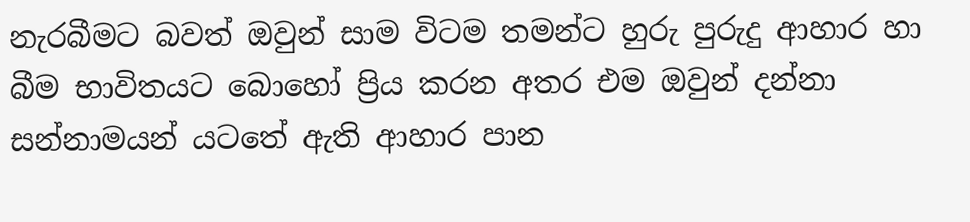නැරබීමට බවත් ඔවුන් සාම විටම තමන්ට හුරු පුරුදු ආහාර හා බීම භාවිතයට බොහෝ ප්‍රිය කරන අතර එම ඔවුන් දන්නා සන්නාමයන් යටතේ ඇති ආහාර පාන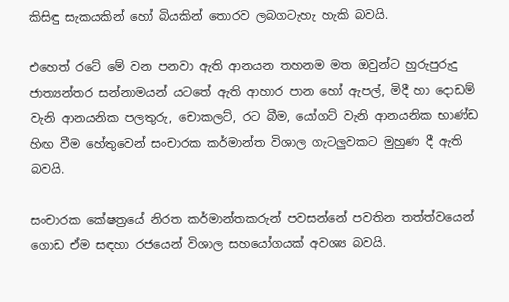කිසිඳු සැකයකින් හෝ බියකින් තොරව ලබගටැහැ හැකි බවයි.

එහෙත් රටේ මේ වන පනවා ඇති ආනයන තහනම මත ඔවුන්ට හුරුපුරුදු ජාත්‍යන්තර සන්නාමයන් යටතේ ඇති ආහාර පාන හෝ ඇපල්, මිදී හා දොඩම් වැනි ආනයනික පලතුරු, චොකලට්, රට බීම, යෝගට් වැනි ආනයනික භාණ්ඩ හිඟ වීම හේතුවෙන් සංචාරක කර්මාන්ත විශාල ගැටලුවකට මුහුණ දී ඇති බවයි.

සංචාරක කේෂත්‍රයේ නිරත කර්මාන්තකරුන් පවසන්නේ පවතින තත්ත්වයෙන් ගොඩ ඒම සඳහා රජයෙන් විශාල සහයෝගයක් අවශ්‍ය බවයි.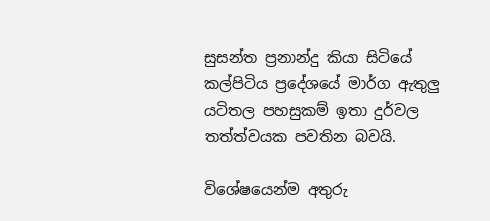සුසන්ත ප්‍රනාන්දු කියා සිටියේ කල්පිටිය ප්‍රදේශයේ මාර්ග ඇතුලු යටිතල පහසුකම් ඉතා දුර්වල තත්ත්වයක පවතින බවයි.

විශේෂයෙන්ම අතුරු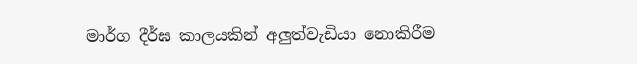මාර්ග දීර්ඝ කාලයකින් අලුත්වැඩියා නොකිරීම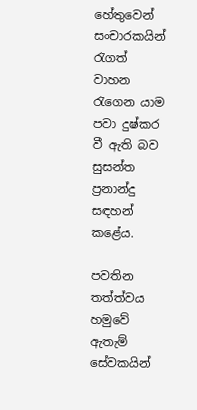හේතුවෙන් සංචාරකයින් රැගත් වාහන රැගෙන යාම පවා දුෂ්කර වී ඇති බව සුසන්ත ප්‍රනාන්දු සඳහන් කළේය.

පවතින තත්ත්වය හමුවේ ඇතැම් සේවකයින්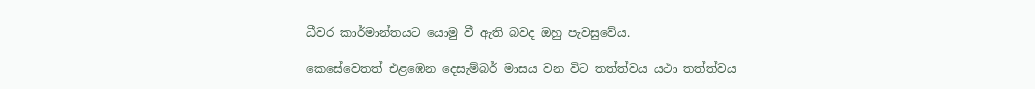ධීවර කාර්මාන්තයට යොමු වී ඇති බවද ඔහු පැවසුවේය.

කෙසේවෙතත් එළඹෙන දෙසැම්බර් මාසය වන විට තත්ත්වය යථා තත්ත්වය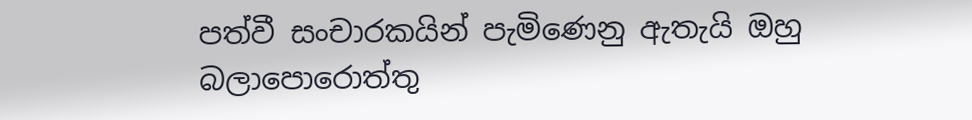පත්වී සංචාරකයින් පැමිණෙනු ඇතැයි ඔහු බලාපොරොත්තු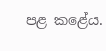පළ කළේය.